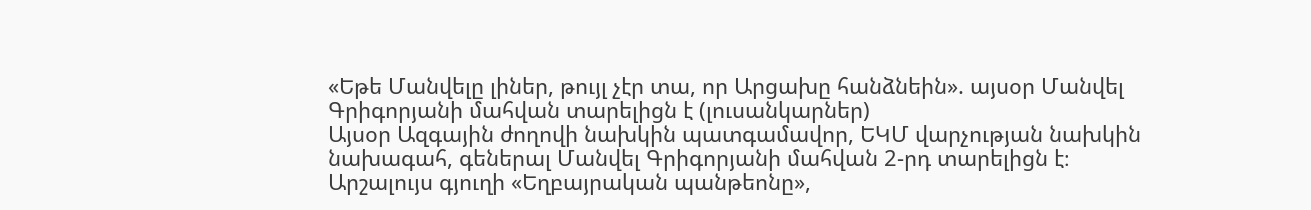«Եթե Մանվելը լիներ, թույլ չէր տա, որ Արցախը հանձնեին». այսօր Մանվել Գրիգորյանի մահվան տարելիցն է (լուսանկարներ)
Այսօր Ազգային ժողովի նախկին պատգամավոր, ԵԿՄ վարչության նախկին նախագահ, գեներալ Մանվել Գրիգորյանի մահվան 2-րդ տարելիցն է։
Արշալույս գյուղի «Եղբայրական պանթեոնը»,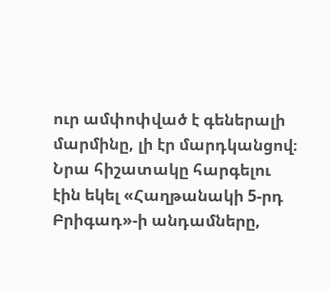ուր ամփոփված է գեներալի մարմինը, լի էր մարդկանցով։ Նրա հիշատակը հարգելու էին եկել «Հաղթանակի 5-րդ Բրիգադ»-ի անդամները,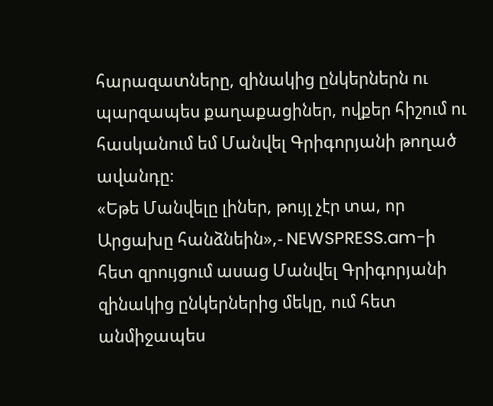հարազատները, զինակից ընկերներն ու պարզապես քաղաքացիներ, ովքեր հիշում ու հասկանում եմ Մանվել Գրիգորյանի թողած ավանդը։
«Եթե Մանվելը լիներ, թույլ չէր տա, որ Արցախը հանձնեին»,- NEWSPRESS.am-ի հետ զրույցում ասաց Մանվել Գրիգորյանի զինակից ընկերներից մեկը, ում հետ անմիջապես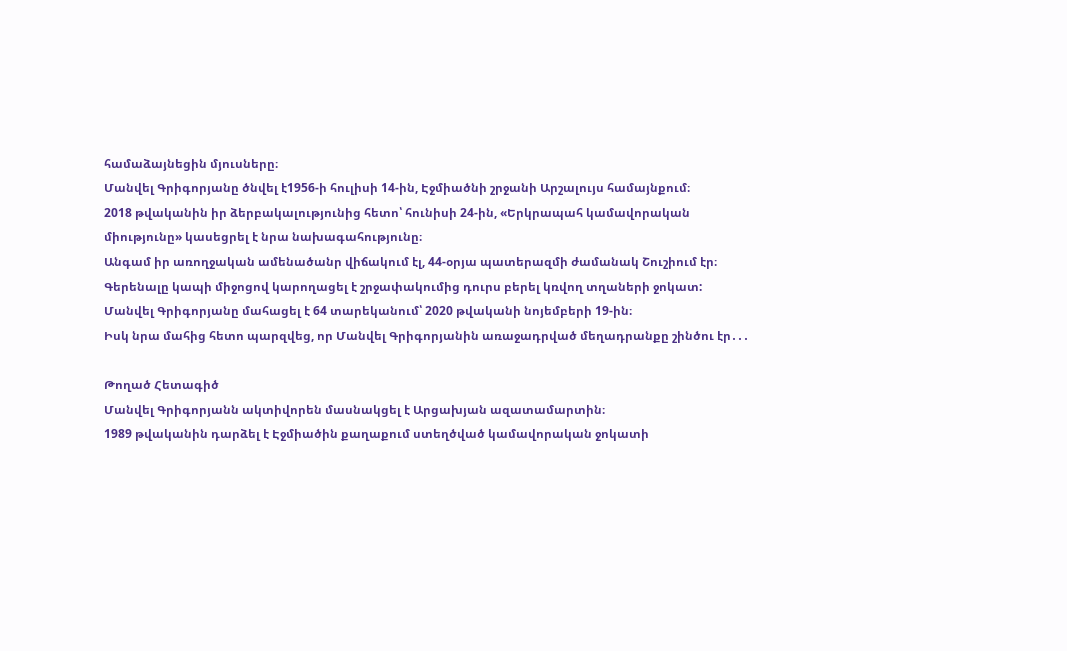համաձայնեցին մյուսները։
Մանվել Գրիգորյանը ծնվել է1956-ի հուլիսի 14-ին, Էջմիածնի շրջանի Արշալույս համայնքում։
2018 թվականին իր ձերբակալությունից հետո՝ հունիսի 24-ին, «Երկրապահ կամավորական միությունը» կասեցրել է նրա նախագահությունը։
Անգամ իր առողջական ամենածանր վիճակում էլ, 44-օրյա պատերազմի ժամանակ Շուշիում էր։ Գերենալը կապի միջոցով կարողացել է շրջափակումից դուրս բերել կռվող տղաների ջոկատ:
Մանվել Գրիգորյանը մահացել է 64 տարեկանում՝ 2020 թվականի նոյեմբերի 19-ին։
Իսկ նրա մահից հետո պարզվեց, որ Մանվել Գրիգորյանին առաջադրված մեղադրանքը շինծու էր․․․

Թողած Հետագիծ
Մանվել Գրիգորյանն ակտիվորեն մասնակցել է Արցախյան ազատամարտին։
1989 թվականին դարձել է Էջմիածին քաղաքում ստեղծված կամավորական ջոկատի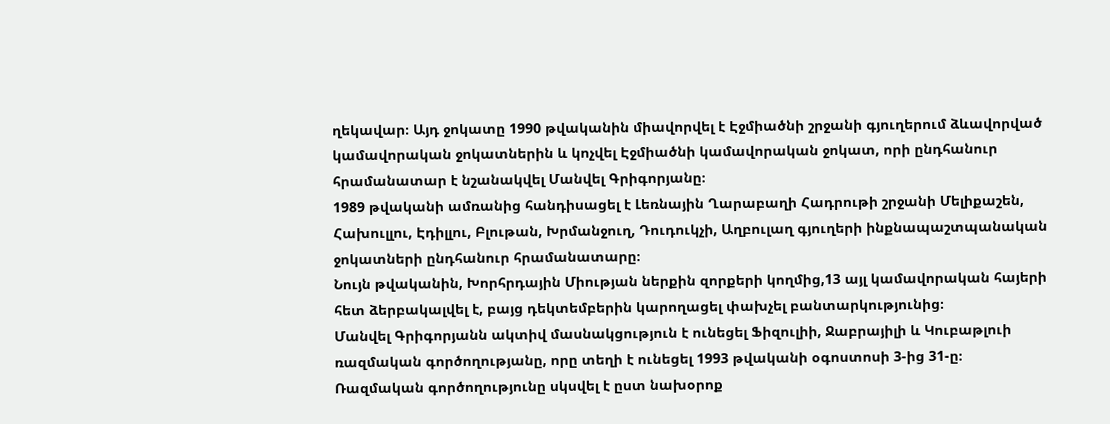ղեկավար։ Այդ ջոկատը 1990 թվականին միավորվել է Էջմիածնի շրջանի գյուղերում ձևավորված կամավորական ջոկատներին և կոչվել Էջմիածնի կամավորական ջոկատ, որի ընդհանուր հրամանատար է նշանակվել Մանվել Գրիգորյանը։
1989 թվականի ամռանից հանդիսացել է Լեռնային Ղարաբաղի Հադրութի շրջանի Մելիքաշեն, Հախուլլու, Էդիլլու, Բլութան, Խրմանջուղ, Դուդուկչի, Աղբուլաղ գյուղերի ինքնապաշտպանական ջոկատների ընդհանուր հրամանատարը։
Նույն թվականին, Խորհրդային Միության ներքին զորքերի կողմից,13 այլ կամավորական հայերի հետ ձերբակալվել է, բայց դեկտեմբերին կարողացել փախչել բանտարկությունից։
Մանվել Գրիգորյանն ակտիվ մասնակցություն է ունեցել Ֆիզուլիի, Ջաբրայիլի և Կուբաթլուի ռազմական գործողությանը, որը տեղի է ունեցել 1993 թվականի օգոստոսի 3-ից 31-ը։
Ռազմական գործողությունը սկսվել է ըստ նախօրոք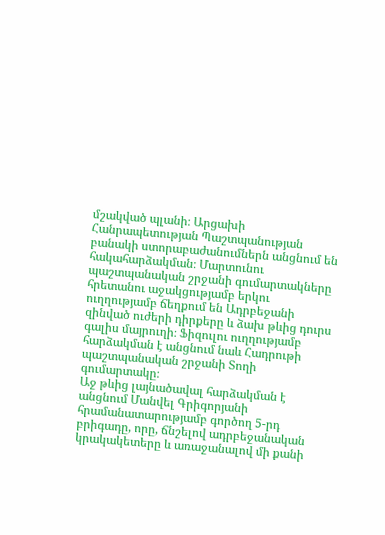մշակված պլանի։ Արցախի Հանրապետության Պաշտպանության բանակի ստորաբաժանումներն անցնում են հակահարձակման։ Մարտունու պաշտպանական շրջանի գումարտակները հրետանու աջակցությամբ երկու ուղղությամբ ճեղքում են Ադրբեջանի զինված ուժերի դիրքերը և ձախ թևից դուրս գալիս մայրուղի։ Ֆիզուլու ուղղությամբ հարձակման է անցնում նաև Հադրութի պաշտպանական շրջանի Տողի գումարտակը։
Աջ թևից լայնածավալ հարձակման է անցնում Մանվել Գրիգորյանի հրամանատարությամբ գործող 5-րդ բրիգադը, որը, ճնշելով ադրբեջանական կրակակետերը և առաջանալով մի քանի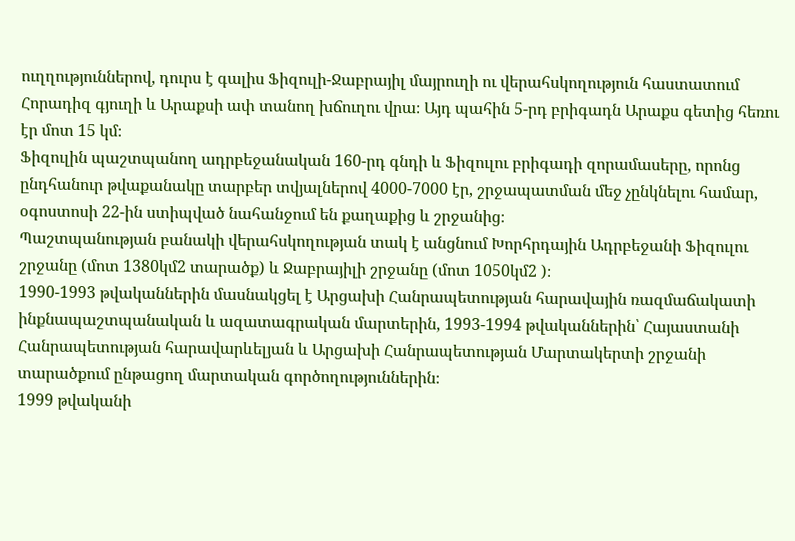ուղղություններով, դուրս է գալիս Ֆիզուլի-Ջաբրայիլ մայրուղի ու վերահսկողություն հաստատում Հորադիզ գյուղի և Արաքսի ափ տանող խճուղու վրա։ Այդ պահին 5-րդ բրիգադն Արաքս գետից հեռու էր մոտ 15 կմ։
Ֆիզուլին պաշտպանող ադրբեջանական 160-րդ գնդի և Ֆիզուլու բրիգադի զորամասերը, որոնց ընդհանուր թվաքանակը տարբեր տվյալներով 4000-7000 էր, շրջապատման մեջ չընկնելու համար, օգոստոսի 22-ին ստիպված նահանջում են քաղաքից և շրջանից։
Պաշտպանության բանակի վերահսկողության տակ է անցնում Խորհրդային Ադրբեջանի Ֆիզուլու շրջանը (մոտ 1380կմ2 տարածք) և Ջաբրայիլի շրջանը (մոտ 1050կմ2 )։
1990-1993 թվականներին մասնակցել է Արցախի Հանրապետության հարավային ռազմաճակատի ինքնապաշտպանական և ազատագրական մարտերին, 1993-1994 թվականներին՝ Հայաստանի Հանրապետության հարավարևելյան և Արցախի Հանրապետության Մարտակերտի շրջանի տարածքում ընթացող մարտական գործողություններին։
1999 թվականի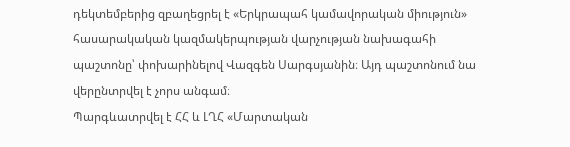դեկտեմբերից զբաղեցրել է «Երկրապահ կամավորական միություն» հասարակական կազմակերպության վարչության նախագահի պաշտոնը՝ փոխարինելով Վազգեն Սարգսյանին։ Այդ պաշտոնում նա վերընտրվել է չորս անգամ։
Պարգևատրվել է ՀՀ և ԼՂՀ «Մարտական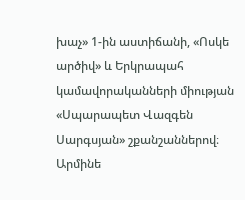խաչ» 1-ին աստիճանի, «Ոսկե արծիվ» և Երկրապահ կամավորականների միության «Սպարապետ Վազգեն Սարգսյան» շքանշաններով։
Արմինե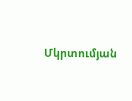Մկրտումյան